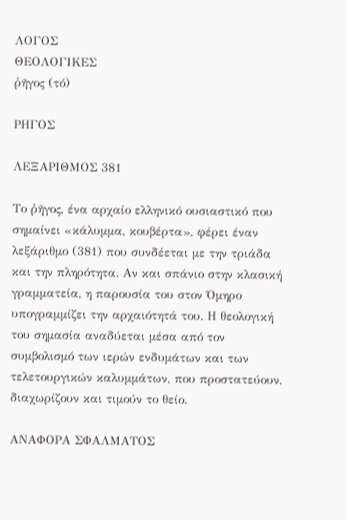ΛΟΓΟΣ
ΘΕΟΛΟΓΙΚΕΣ
ῥῆγος (τό)

ΡΗΓΟΣ

ΛΕΞΑΡΙΘΜΟΣ 381

Το ῥῆγος, ένα αρχαίο ελληνικό ουσιαστικό που σημαίνει «κάλυμμα, κουβέρτα», φέρει έναν λεξάριθμο (381) που συνδέεται με την τριάδα και την πληρότητα. Αν και σπάνιο στην κλασική γραμματεία, η παρουσία του στον Όμηρο υπογραμμίζει την αρχαιότητά του. Η θεολογική του σημασία αναδύεται μέσα από τον συμβολισμό των ιερών ενδυμάτων και των τελετουργικών καλυμμάτων, που προστατεύουν, διαχωρίζουν και τιμούν το θείο.

ΑΝΑΦΟΡΑ ΣΦΑΛΜΑΤΟΣ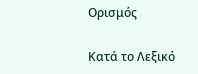Ορισμός

Κατά το Λεξικό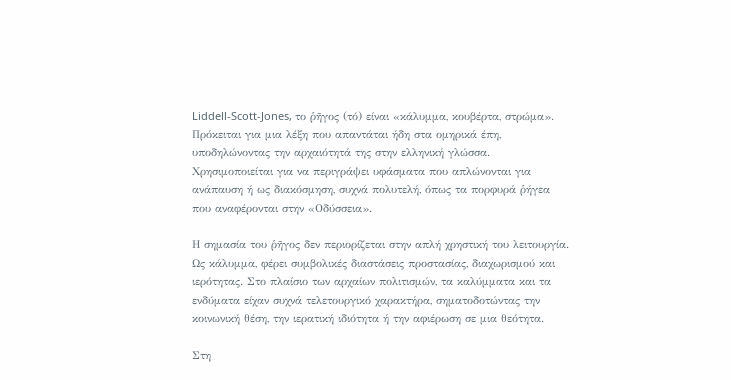Liddell-Scott-Jones, το ῥῆγος (τό) είναι «κάλυμμα, κουβέρτα, στρώμα». Πρόκειται για μια λέξη που απαντάται ήδη στα ομηρικά έπη, υποδηλώνοντας την αρχαιότητά της στην ελληνική γλώσσα. Χρησιμοποιείται για να περιγράψει υφάσματα που απλώνονται για ανάπαυση ή ως διακόσμηση, συχνά πολυτελή, όπως τα πορφυρά ῥήγεα που αναφέρονται στην «Οδύσσεια».

Η σημασία του ῥῆγος δεν περιορίζεται στην απλή χρηστική του λειτουργία. Ως κάλυμμα, φέρει συμβολικές διαστάσεις προστασίας, διαχωρισμού και ιερότητας. Στο πλαίσιο των αρχαίων πολιτισμών, τα καλύμματα και τα ενδύματα είχαν συχνά τελετουργικό χαρακτήρα, σηματοδοτώντας την κοινωνική θέση, την ιερατική ιδιότητα ή την αφιέρωση σε μια θεότητα.

Στη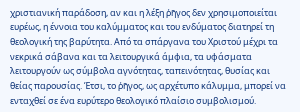χριστιανική παράδοση, αν και η λέξη ῥῆγος δεν χρησιμοποιείται ευρέως, η έννοια του καλύμματος και του ενδύματος διατηρεί τη θεολογική της βαρύτητα. Από τα σπάργανα του Χριστού μέχρι τα νεκρικά σάβανα και τα λειτουργικά άμφια, τα υφάσματα λειτουργούν ως σύμβολα αγνότητας, ταπεινότητας, θυσίας και θείας παρουσίας. Έτσι, το ῥῆγος, ως αρχέτυπο κάλυμμα, μπορεί να ενταχθεί σε ένα ευρύτερο θεολογικό πλαίσιο συμβολισμού.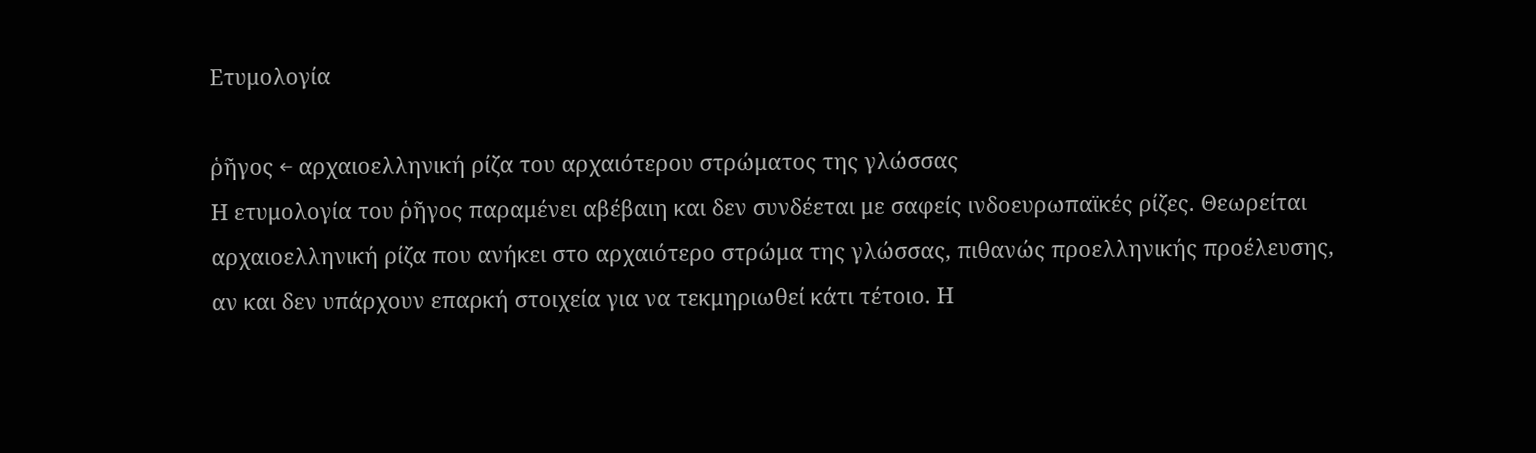Ετυμολογία

ῥῆγος ← αρχαιοελληνική ρίζα του αρχαιότερου στρώματος της γλώσσας
Η ετυμολογία του ῥῆγος παραμένει αβέβαιη και δεν συνδέεται με σαφείς ινδοευρωπαϊκές ρίζες. Θεωρείται αρχαιοελληνική ρίζα που ανήκει στο αρχαιότερο στρώμα της γλώσσας, πιθανώς προελληνικής προέλευσης, αν και δεν υπάρχουν επαρκή στοιχεία για να τεκμηριωθεί κάτι τέτοιο. Η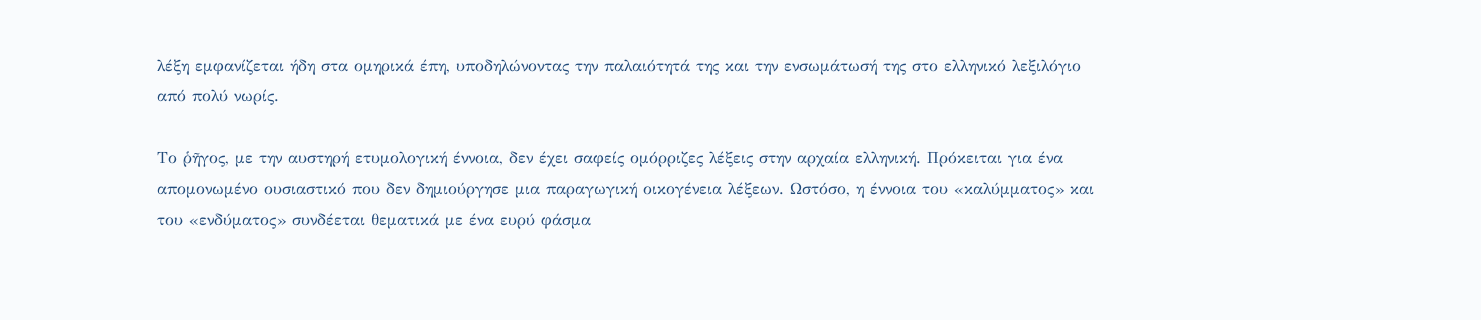λέξη εμφανίζεται ήδη στα ομηρικά έπη, υποδηλώνοντας την παλαιότητά της και την ενσωμάτωσή της στο ελληνικό λεξιλόγιο από πολύ νωρίς.

Το ῥῆγος, με την αυστηρή ετυμολογική έννοια, δεν έχει σαφείς ομόρριζες λέξεις στην αρχαία ελληνική. Πρόκειται για ένα απομονωμένο ουσιαστικό που δεν δημιούργησε μια παραγωγική οικογένεια λέξεων. Ωστόσο, η έννοια του «καλύμματος» και του «ενδύματος» συνδέεται θεματικά με ένα ευρύ φάσμα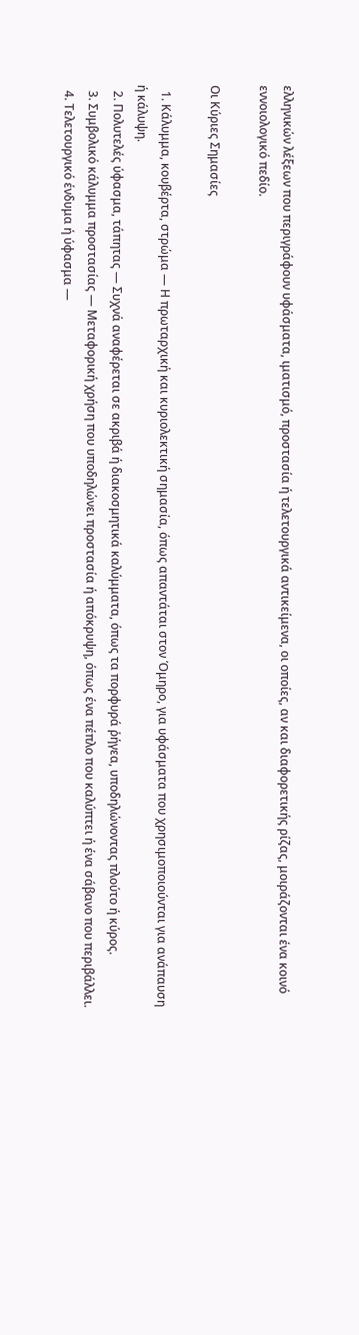ελληνικών λέξεων που περιγράφουν υφάσματα, ιματισμό, προστασία ή τελετουργικά αντικείμενα, οι οποίες, αν και διαφορετικής ρίζας, μοιράζονται ένα κοινό εννοιολογικό πεδίο.

Οι Κύριες Σημασίες

  1. Κάλυμμα, κουβέρτα, στρώμα — Η πρωταρχική και κυριολεκτική σημασία, όπως απαντάται στον Όμηρο, για υφάσματα που χρησιμοποιούνται για ανάπαυση ή κάλυψη.
  2. Πολυτελές ύφασμα, τάπητας — Συχνά αναφέρεται σε ακριβά ή διακοσμητικά καλύμματα, όπως τα πορφυρά ῥήγεα, υποδηλώνοντας πλούτο ή κύρος.
  3. Συμβολικό κάλυμμα προστασίας — Μεταφορική χρήση που υποδηλώνει προστασία ή απόκρυψη, όπως ένα πέπλο που καλύπτει ή ένα σάβανο που περιβάλλει.
  4. Τελετουργικό ένδυμα ή ύφασμα —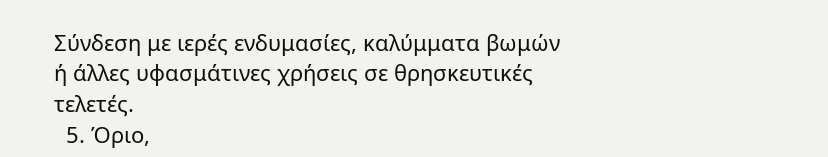Σύνδεση με ιερές ενδυμασίες, καλύμματα βωμών ή άλλες υφασμάτινες χρήσεις σε θρησκευτικές τελετές.
  5. Όριο,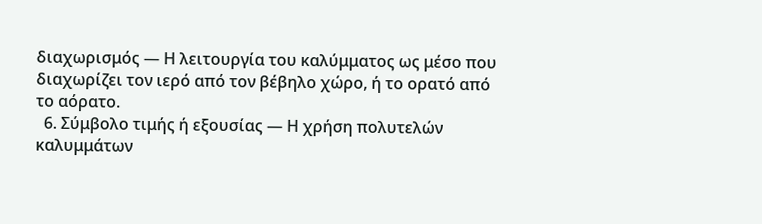διαχωρισμός — Η λειτουργία του καλύμματος ως μέσο που διαχωρίζει τον ιερό από τον βέβηλο χώρο, ή το ορατό από το αόρατο.
  6. Σύμβολο τιμής ή εξουσίας — Η χρήση πολυτελών καλυμμάτων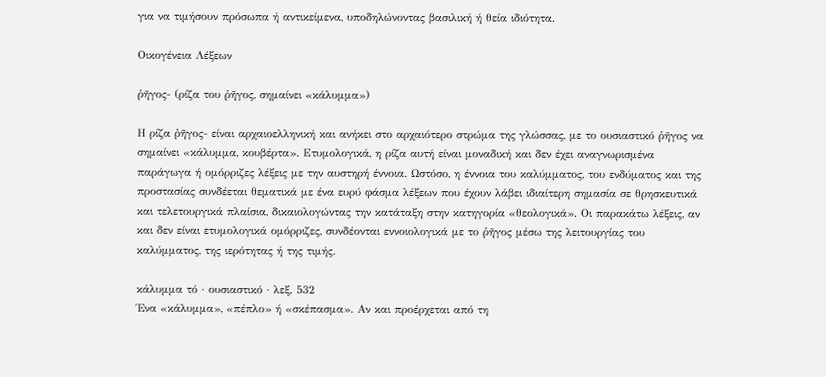για να τιμήσουν πρόσωπα ή αντικείμενα, υποδηλώνοντας βασιλική ή θεία ιδιότητα.

Οικογένεια Λέξεων

ῥῆγος- (ρίζα του ῥῆγος, σημαίνει «κάλυμμα»)

Η ρίζα ῥῆγος- είναι αρχαιοελληνική και ανήκει στο αρχαιότερο στρώμα της γλώσσας, με το ουσιαστικό ῥῆγος να σημαίνει «κάλυμμα, κουβέρτα». Ετυμολογικά, η ρίζα αυτή είναι μοναδική και δεν έχει αναγνωρισμένα παράγωγα ή ομόρριζες λέξεις με την αυστηρή έννοια. Ωστόσο, η έννοια του καλύμματος, του ενδύματος και της προστασίας συνδέεται θεματικά με ένα ευρύ φάσμα λέξεων που έχουν λάβει ιδιαίτερη σημασία σε θρησκευτικά και τελετουργικά πλαίσια, δικαιολογώντας την κατάταξη στην κατηγορία «θεολογικά». Οι παρακάτω λέξεις, αν και δεν είναι ετυμολογικά ομόρριζες, συνδέονται εννοιολογικά με το ῥῆγος μέσω της λειτουργίας του καλύμματος, της ιερότητας ή της τιμής.

κάλυμμα τό · ουσιαστικό · λεξ. 532
Ένα «κάλυμμα», «πέπλο» ή «σκέπασμα». Αν και προέρχεται από τη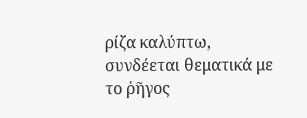ρίζα καλύπτω, συνδέεται θεματικά με το ῥῆγος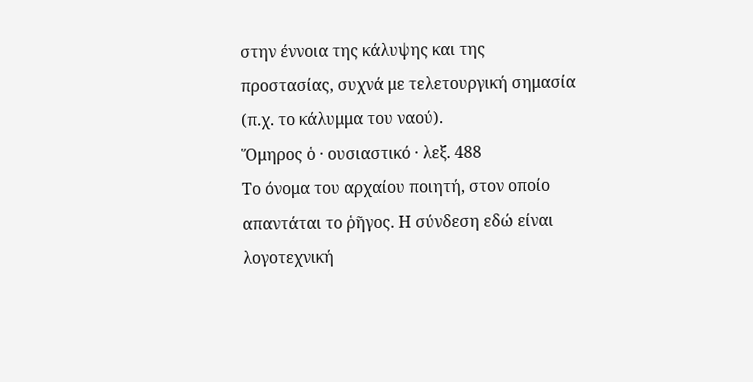στην έννοια της κάλυψης και της προστασίας, συχνά με τελετουργική σημασία (π.χ. το κάλυμμα του ναού).
Ὅμηρος ὁ · ουσιαστικό · λεξ. 488
Το όνομα του αρχαίου ποιητή, στον οποίο απαντάται το ῥῆγος. Η σύνδεση εδώ είναι λογοτεχνική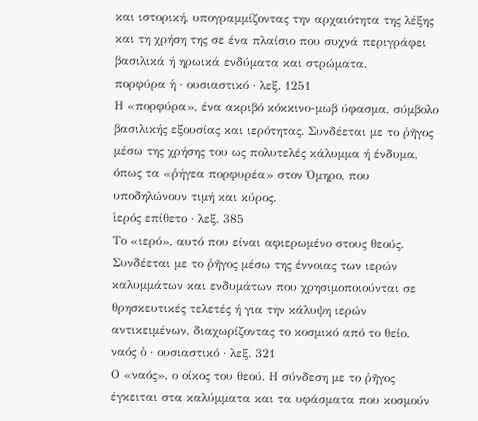και ιστορική, υπογραμμίζοντας την αρχαιότητα της λέξης και τη χρήση της σε ένα πλαίσιο που συχνά περιγράφει βασιλικά ή ηρωικά ενδύματα και στρώματα.
πορφύρα ἡ · ουσιαστικό · λεξ. 1251
Η «πορφύρα», ένα ακριβό κόκκινο-μωβ ύφασμα, σύμβολο βασιλικής εξουσίας και ιερότητας. Συνδέεται με το ῥῆγος μέσω της χρήσης του ως πολυτελές κάλυμμα ή ένδυμα, όπως τα «ῥήγεα πορφυρέα» στον Όμηρο, που υποδηλώνουν τιμή και κύρος.
ἱερός επίθετο · λεξ. 385
Το «ιερό», αυτό που είναι αφιερωμένο στους θεούς. Συνδέεται με το ῥῆγος μέσω της έννοιας των ιερών καλυμμάτων και ενδυμάτων που χρησιμοποιούνται σε θρησκευτικές τελετές ή για την κάλυψη ιερών αντικειμένων, διαχωρίζοντας το κοσμικό από το θείο.
ναός ὁ · ουσιαστικό · λεξ. 321
Ο «ναός», ο οίκος του θεού. Η σύνδεση με το ῥῆγος έγκειται στα καλύμματα και τα υφάσματα που κοσμούν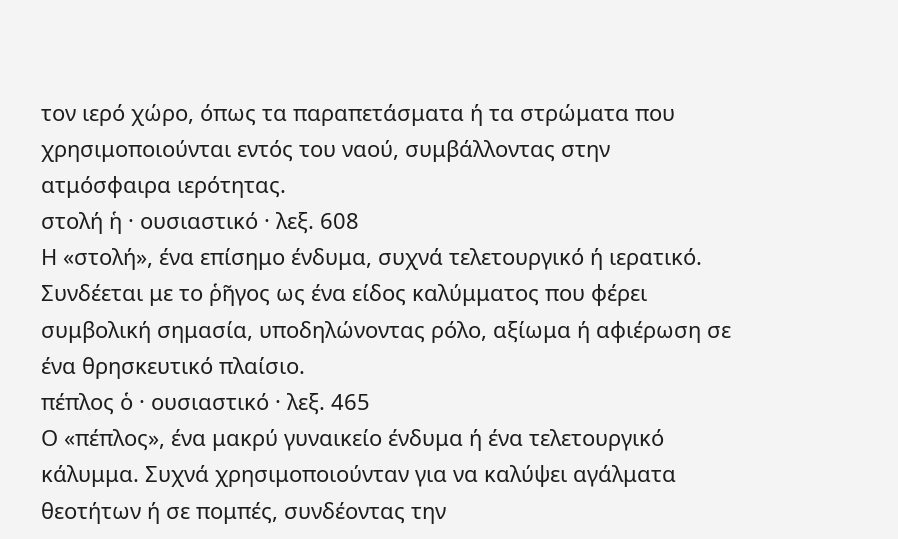τον ιερό χώρο, όπως τα παραπετάσματα ή τα στρώματα που χρησιμοποιούνται εντός του ναού, συμβάλλοντας στην ατμόσφαιρα ιερότητας.
στολή ἡ · ουσιαστικό · λεξ. 608
Η «στολή», ένα επίσημο ένδυμα, συχνά τελετουργικό ή ιερατικό. Συνδέεται με το ῥῆγος ως ένα είδος καλύμματος που φέρει συμβολική σημασία, υποδηλώνοντας ρόλο, αξίωμα ή αφιέρωση σε ένα θρησκευτικό πλαίσιο.
πέπλος ὁ · ουσιαστικό · λεξ. 465
Ο «πέπλος», ένα μακρύ γυναικείο ένδυμα ή ένα τελετουργικό κάλυμμα. Συχνά χρησιμοποιούνταν για να καλύψει αγάλματα θεοτήτων ή σε πομπές, συνδέοντας την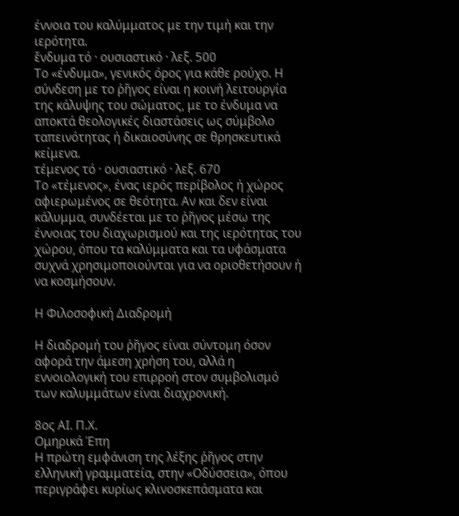έννοια του καλύμματος με την τιμή και την ιερότητα.
ἔνδυμα τό · ουσιαστικό · λεξ. 500
Το «ένδυμα», γενικός όρος για κάθε ρούχο. Η σύνδεση με το ῥῆγος είναι η κοινή λειτουργία της κάλυψης του σώματος, με το ένδυμα να αποκτά θεολογικές διαστάσεις ως σύμβολο ταπεινότητας ή δικαιοσύνης σε θρησκευτικά κείμενα.
τέμενος τό · ουσιαστικό · λεξ. 670
Το «τέμενος», ένας ιερός περίβολος ή χώρος αφιερωμένος σε θεότητα. Αν και δεν είναι κάλυμμα, συνδέεται με το ῥῆγος μέσω της έννοιας του διαχωρισμού και της ιερότητας του χώρου, όπου τα καλύμματα και τα υφάσματα συχνά χρησιμοποιούνται για να οριοθετήσουν ή να κοσμήσουν.

Η Φιλοσοφική Διαδρομή

Η διαδρομή του ῥῆγος είναι σύντομη όσον αφορά την άμεση χρήση του, αλλά η εννοιολογική του επιρροή στον συμβολισμό των καλυμμάτων είναι διαχρονική.

8ος ΑΙ. Π.Χ.
Ομηρικά Έπη
Η πρώτη εμφάνιση της λέξης ῥῆγος στην ελληνική γραμματεία, στην «Οδύσσεια», όπου περιγράφει κυρίως κλινοσκεπάσματα και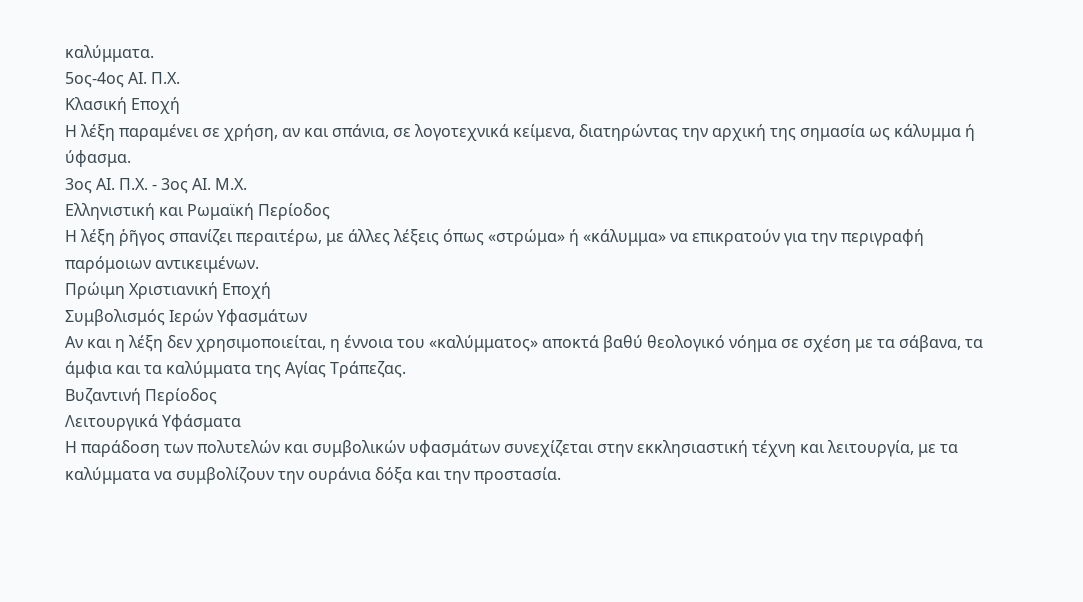καλύμματα.
5ος-4ος ΑΙ. Π.Χ.
Κλασική Εποχή
Η λέξη παραμένει σε χρήση, αν και σπάνια, σε λογοτεχνικά κείμενα, διατηρώντας την αρχική της σημασία ως κάλυμμα ή ύφασμα.
3ος ΑΙ. Π.Χ. - 3ος ΑΙ. Μ.Χ.
Ελληνιστική και Ρωμαϊκή Περίοδος
Η λέξη ῥῆγος σπανίζει περαιτέρω, με άλλες λέξεις όπως «στρώμα» ή «κάλυμμα» να επικρατούν για την περιγραφή παρόμοιων αντικειμένων.
Πρώιμη Χριστιανική Εποχή
Συμβολισμός Ιερών Υφασμάτων
Αν και η λέξη δεν χρησιμοποιείται, η έννοια του «καλύμματος» αποκτά βαθύ θεολογικό νόημα σε σχέση με τα σάβανα, τα άμφια και τα καλύμματα της Αγίας Τράπεζας.
Βυζαντινή Περίοδος
Λειτουργικά Υφάσματα
Η παράδοση των πολυτελών και συμβολικών υφασμάτων συνεχίζεται στην εκκλησιαστική τέχνη και λειτουργία, με τα καλύμματα να συμβολίζουν την ουράνια δόξα και την προστασία.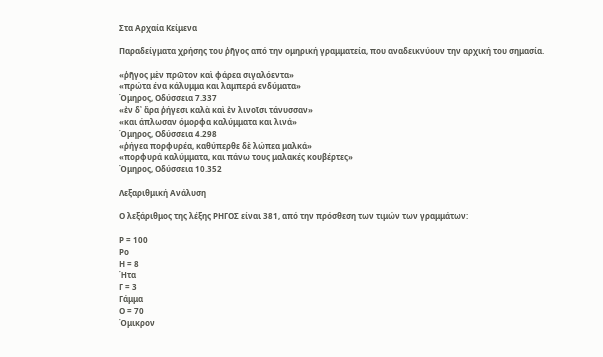Στα Αρχαία Κείμενα

Παραδείγματα χρήσης του ῥῆγος από την ομηρική γραμματεία, που αναδεικνύουν την αρχική του σημασία.

«ῥῆγος μὲν πρῶτον καὶ φάρεα σιγαλόεντα»
«πρώτα ένα κάλυμμα και λαμπερά ενδύματα»
Όμηρος, Οδύσσεια 7.337
«ἐν δ᾽ ἄρα ῥήγεσι καλὰ καὶ ἐν λινοῖσι τάνυσσαν»
«και άπλωσαν όμορφα καλύμματα και λινά»
Όμηρος, Οδύσσεια 4.298
«ῥήγεα πορφυρέα, καθύπερθε δὲ λώπεα μαλκά»
«πορφυρά καλύμματα, και πάνω τους μαλακές κουβέρτες»
Όμηρος, Οδύσσεια 10.352

Λεξαριθμική Ανάλυση

Ο λεξάριθμος της λέξης ΡΗΓΟΣ είναι 381, από την πρόσθεση των τιμών των γραμμάτων:

Ρ = 100
Ρο
Η = 8
Ήτα
Γ = 3
Γάμμα
Ο = 70
Όμικρον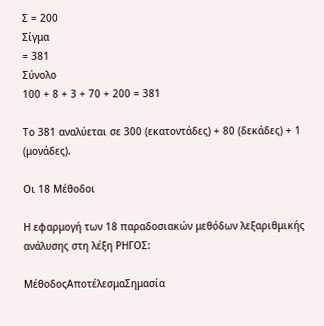Σ = 200
Σίγμα
= 381
Σύνολο
100 + 8 + 3 + 70 + 200 = 381

Το 381 αναλύεται σε 300 (εκατοντάδες) + 80 (δεκάδες) + 1 (μονάδες).

Οι 18 Μέθοδοι

Η εφαρμογή των 18 παραδοσιακών μεθόδων λεξαριθμικής ανάλυσης στη λέξη ΡΗΓΟΣ:

ΜέθοδοςΑποτέλεσμαΣημασία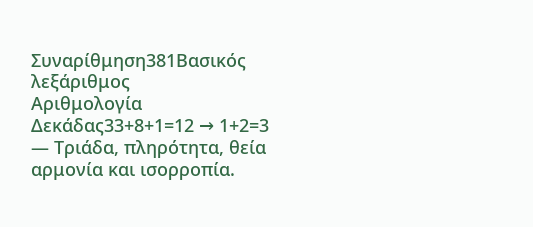Συναρίθμηση381Βασικός λεξάριθμος
Αριθμολογία Δεκάδας33+8+1=12 → 1+2=3 — Τριάδα, πληρότητα, θεία αρμονία και ισορροπία.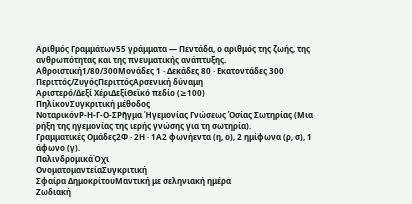Αριθμός Γραμμάτων55 γράμματα — Πεντάδα, ο αριθμός της ζωής, της ανθρωπότητας και της πνευματικής ανάπτυξης.
Αθροιστική1/80/300Μονάδες 1 · Δεκάδες 80 · Εκατοντάδες 300
Περιττός/ΖυγόςΠεριττόςΑρσενική δύναμη
Αριστερό/Δεξί ΧέριΔεξίΘεϊκό πεδίο (≥100)
ΠηλίκονΣυγκριτική μέθοδος
ΝοταρικόνΡ-Η-Γ-Ο-ΣΡῆγμα Ἡγεμονίας Γνώσεως Ὁσίας Σωτηρίας (Μια ρήξη της ηγεμονίας της ιερής γνώσης για τη σωτηρία).
Γραμματικές Ομάδες2Φ · 2Η · 1Α2 φωνήεντα (η, ο), 2 ημίφωνα (ρ, σ), 1 άφωνο (γ).
ΠαλινδρομικάΌχι
ΟνοματομαντείαΣυγκριτική
Σφαίρα ΔημοκρίτουΜαντική με σεληνιακή ημέρα
Ζωδιακή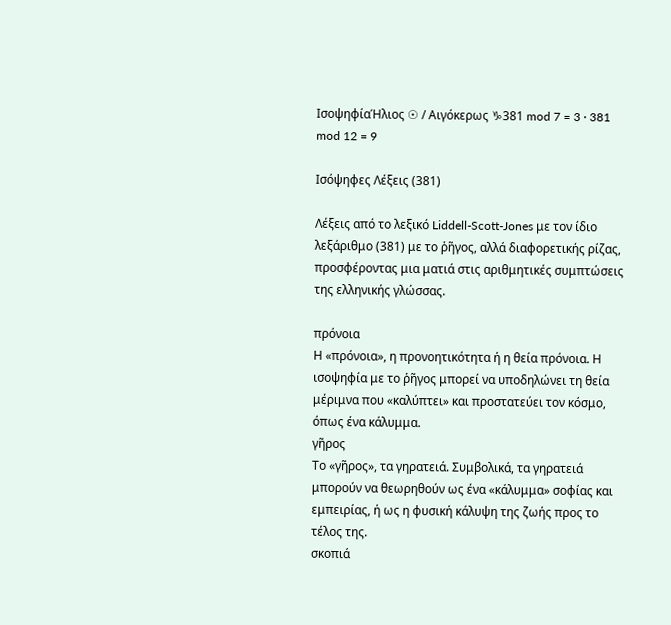ΙσοψηφίαΉλιος ☉ / Αιγόκερως ♑381 mod 7 = 3 · 381 mod 12 = 9

Ισόψηφες Λέξεις (381)

Λέξεις από το λεξικό Liddell-Scott-Jones με τον ίδιο λεξάριθμο (381) με το ῥῆγος, αλλά διαφορετικής ρίζας, προσφέροντας μια ματιά στις αριθμητικές συμπτώσεις της ελληνικής γλώσσας.

πρόνοια
Η «πρόνοια», η προνοητικότητα ή η θεία πρόνοια. Η ισοψηφία με το ῥῆγος μπορεί να υποδηλώνει τη θεία μέριμνα που «καλύπτει» και προστατεύει τον κόσμο, όπως ένα κάλυμμα.
γῆρος
Το «γῆρος», τα γηρατειά. Συμβολικά, τα γηρατειά μπορούν να θεωρηθούν ως ένα «κάλυμμα» σοφίας και εμπειρίας, ή ως η φυσική κάλυψη της ζωής προς το τέλος της.
σκοπιά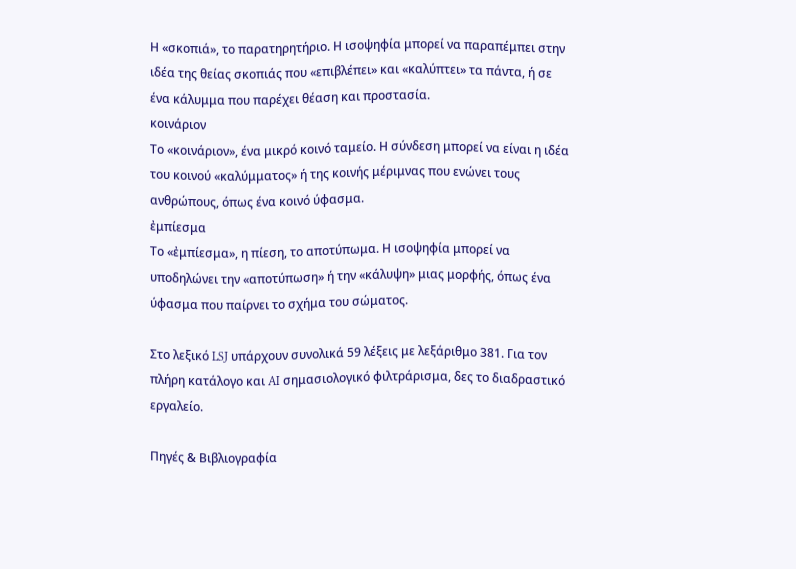Η «σκοπιά», το παρατηρητήριο. Η ισοψηφία μπορεί να παραπέμπει στην ιδέα της θείας σκοπιάς που «επιβλέπει» και «καλύπτει» τα πάντα, ή σε ένα κάλυμμα που παρέχει θέαση και προστασία.
κοινάριον
Το «κοινάριον», ένα μικρό κοινό ταμείο. Η σύνδεση μπορεί να είναι η ιδέα του κοινού «καλύμματος» ή της κοινής μέριμνας που ενώνει τους ανθρώπους, όπως ένα κοινό ύφασμα.
ἐμπίεσμα
Το «ἐμπίεσμα», η πίεση, το αποτύπωμα. Η ισοψηφία μπορεί να υποδηλώνει την «αποτύπωση» ή την «κάλυψη» μιας μορφής, όπως ένα ύφασμα που παίρνει το σχήμα του σώματος.

Στο λεξικό LSJ υπάρχουν συνολικά 59 λέξεις με λεξάριθμο 381. Για τον πλήρη κατάλογο και AI σημασιολογικό φιλτράρισμα, δες το διαδραστικό εργαλείο.

Πηγές & Βιβλιογραφία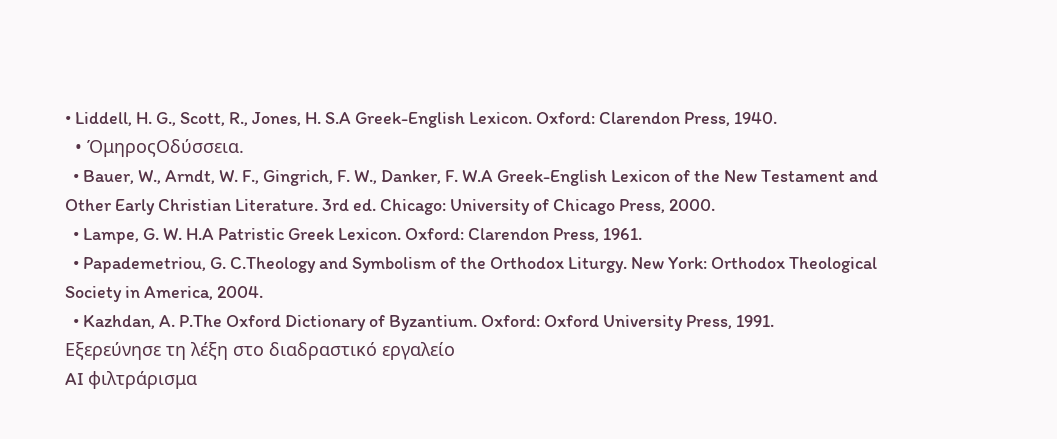• Liddell, H. G., Scott, R., Jones, H. S.A Greek-English Lexicon. Oxford: Clarendon Press, 1940.
  • ΌμηροςΟδύσσεια.
  • Bauer, W., Arndt, W. F., Gingrich, F. W., Danker, F. W.A Greek-English Lexicon of the New Testament and Other Early Christian Literature. 3rd ed. Chicago: University of Chicago Press, 2000.
  • Lampe, G. W. H.A Patristic Greek Lexicon. Oxford: Clarendon Press, 1961.
  • Papademetriou, G. C.Theology and Symbolism of the Orthodox Liturgy. New York: Orthodox Theological Society in America, 2004.
  • Kazhdan, A. P.The Oxford Dictionary of Byzantium. Oxford: Oxford University Press, 1991.
Εξερεύνησε τη λέξη στο διαδραστικό εργαλείο
AI φιλτράρισμα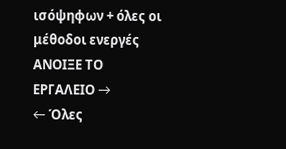ισόψηφων + όλες οι μέθοδοι ενεργές
ΑΝΟΙΞΕ ΤΟ ΕΡΓΑΛΕΙΟ →
← Όλες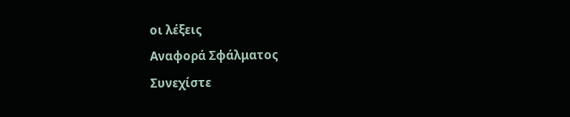οι λέξεις
Αναφορά Σφάλματος
Συνεχίστε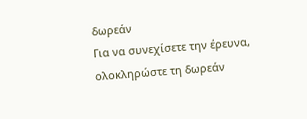δωρεάν
Για να συνεχίσετε την έρευνα, ολοκληρώστε τη δωρεάν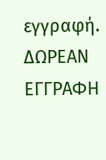εγγραφή.
ΔΩΡΕΑΝ ΕΓΓΡΑΦΗ